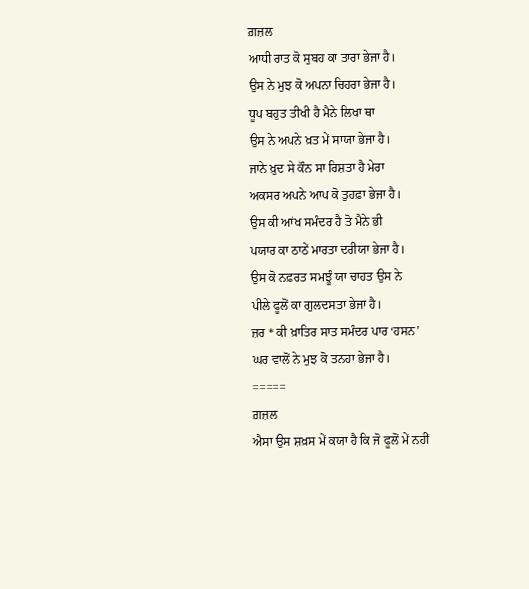ਗ਼ਜ਼ਲ
ਆਧੀ ਰਾਤ ਕੋ ਸੁਬਹ ਕਾ ਤਾਰਾ ਭੇਜਾ ਹੈ।
ਉਸ ਨੇ ਮੁਝ ਕੋ ਅਪਨਾ ਚਿਹਰਾ ਭੇਜਾ ਹੈ।
ਧੂਪ ਬਹੁਤ ਤੀਖੀ ਹੈ ਮੈਨੇ ਲਿਖਾ ਥਾ
ਉਸ ਨੇ ਅਪਨੇ ਖ਼ਤ ਮੇਂ ਸਾਯਾ ਭੇਜਾ ਹੈ।
ਜਾਨੇ ਖ਼ੁਦ ਸੇ ਕੌਨ ਸਾ ਰਿਸ਼ਤਾ ਹੈ ਮੇਰਾ
ਅਕਸਰ ਅਪਨੇ ਆਪ ਕੋ ਤੁਹਫ਼ਾ ਭੇਜਾ ਹੈ।
ਉਸ ਕੀ ਆਂਖ ਸਮੰਦਰ ਹੈ ਤੋ ਮੈਨੇ ਭੀ
ਪਯਾਰ ਕਾ ਠਾਠੇਂ ਮਾਰਤਾ ਦਰੀਯਾ ਭੇਜਾ ਹੈ।
ਉਸ ਕੋ ਨਫ਼ਰਤ ਸਮਝੂੰ ਯਾ ਚਾਹਤ ਉਸ ਨੇ
ਪੀਲੇ ਫੂਲੋਂ ਕਾ ਗੁਲਦਸਤਾ ਭੇਜਾ ਹੈ।
ਜ਼ਰ * ਕੀ ਖ਼ਾਤਿਰ ਸਾਤ ਸਮੰਦਰ ਪਾਰ ‘ਹਸਨ’
ਘਰ ਵਾਲੋਂ ਨੇ ਮੁਝ ਕੋ ਤਨਹਾ ਭੇਜਾ ਹੈ।
=====
ਗ਼ਜ਼ਲ
ਐਸਾ ਉਸ ਸ਼ਖ਼ਸ ਮੇਂ ਕਯਾ ਹੈ ਕਿ ਜੋ ਫੂਲੋਂ ਮੇਂ ਨਹੀਂ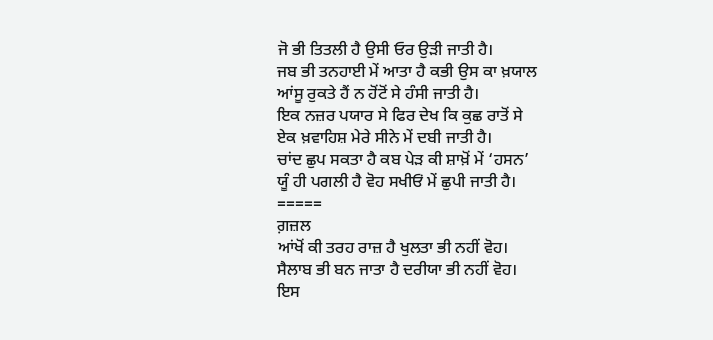ਜੋ ਭੀ ਤਿਤਲੀ ਹੈ ਉਸੀ ਓਰ ਉੜੀ ਜਾਤੀ ਹੈ।
ਜਬ ਭੀ ਤਨਹਾਈ ਮੇਂ ਆਤਾ ਹੈ ਕਭੀ ਉਸ ਕਾ ਖ਼ਯਾਲ
ਆਂਸੂ ਰੁਕਤੇ ਹੈਂ ਨ ਹੋਂਟੋਂ ਸੇ ਹੰਸੀ ਜਾਤੀ ਹੈ।
ਇਕ ਨਜ਼ਰ ਪਯਾਰ ਸੇ ਫਿਰ ਦੇਖ ਕਿ ਕੁਛ ਰਾਤੋਂ ਸੇ
ਏਕ ਖ਼ਵਾਹਿਸ਼ ਮੇਰੇ ਸੀਨੇ ਮੇਂ ਦਬੀ ਜਾਤੀ ਹੈ।
ਚਾਂਦ ਛੁਪ ਸਕਤਾ ਹੈ ਕਬ ਪੇੜ ਕੀ ਸ਼ਾਖ਼ੋਂ ਮੇਂ ‘ਹਸਨ’
ਯੂੰ ਹੀ ਪਗਲੀ ਹੈ ਵੋਹ ਸਖੀਓਂ ਮੇਂ ਛੁਪੀ ਜਾਤੀ ਹੈ।
=====
ਗ਼ਜ਼ਲ
ਆਂਖੋਂ ਕੀ ਤਰਹ ਰਾਜ਼ ਹੈ ਖੁਲਤਾ ਭੀ ਨਹੀਂ ਵੋਹ।
ਸੈਲਾਬ ਭੀ ਬਨ ਜਾਤਾ ਹੈ ਦਰੀਯਾ ਭੀ ਨਹੀਂ ਵੋਹ।
ਇਸ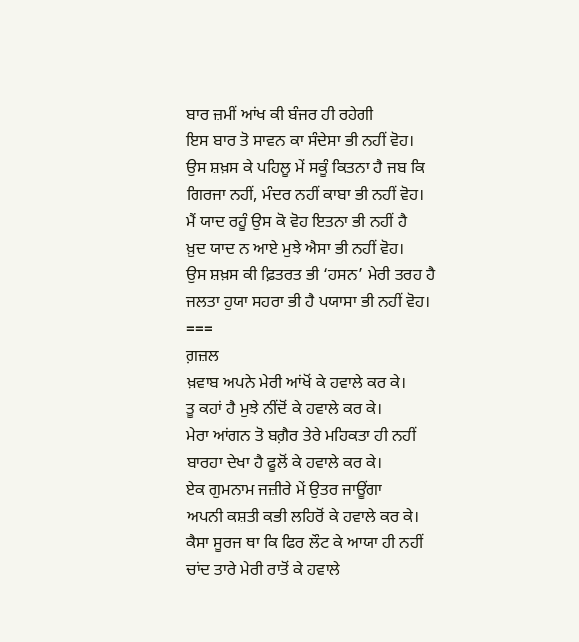ਬਾਰ ਜ਼ਮੀਂ ਆਂਖ ਕੀ ਬੰਜਰ ਹੀ ਰਹੇਗੀ
ਇਸ ਬਾਰ ਤੋ ਸਾਵਨ ਕਾ ਸੰਦੇਸਾ ਭੀ ਨਹੀਂ ਵੋਹ।
ਉਸ ਸ਼ਖ਼ਸ ਕੇ ਪਹਿਲੂ ਮੇਂ ਸਕੂੰ ਕਿਤਨਾ ਹੈ ਜਬ ਕਿ
ਗਿਰਜਾ ਨਹੀਂ, ਮੰਦਰ ਨਹੀਂ ਕਾਬਾ ਭੀ ਨਹੀਂ ਵੋਹ।
ਮੈਂ ਯਾਦ ਰਹੂੰ ਉਸ ਕੋ ਵੋਹ ਇਤਨਾ ਭੀ ਨਹੀਂ ਹੈ
ਖ਼ੁਦ ਯਾਦ ਨ ਆਏ ਮੁਝੇ ਐਸਾ ਭੀ ਨਹੀਂ ਵੋਹ।
ਉਸ ਸ਼ਖ਼ਸ ਕੀ ਫ਼ਿਤਰਤ ਭੀ ‘ਹਸਨ’ ਮੇਰੀ ਤਰਹ ਹੈ
ਜਲਤਾ ਹੁਯਾ ਸਹਰਾ ਭੀ ਹੈ ਪਯਾਸਾ ਭੀ ਨਹੀਂ ਵੋਹ।
===
ਗ਼ਜ਼ਲ
ਖ਼ਵਾਬ ਅਪਨੇ ਮੇਰੀ ਆਂਖੋਂ ਕੇ ਹਵਾਲੇ ਕਰ ਕੇ।
ਤੂ ਕਹਾਂ ਹੈ ਮੁਝੇ ਨੀਂਦੋਂ ਕੇ ਹਵਾਲੇ ਕਰ ਕੇ।
ਮੇਰਾ ਆਂਗਨ ਤੋ ਬਗ਼ੈਰ ਤੇਰੇ ਮਹਿਕਤਾ ਹੀ ਨਹੀਂ
ਬਾਰਹਾ ਦੇਖਾ ਹੈ ਫੂਲੋਂ ਕੇ ਹਵਾਲੇ ਕਰ ਕੇ।
ਏਕ ਗੁਮਨਾਮ ਜਜ਼ੀਰੇ ਮੇਂ ਉਤਰ ਜਾਊਂਗਾ
ਅਪਨੀ ਕਸ਼ਤੀ ਕਭੀ ਲਹਿਰੋਂ ਕੇ ਹਵਾਲੇ ਕਰ ਕੇ।
ਕੈਸਾ ਸੂਰਜ ਥਾ ਕਿ ਫਿਰ ਲੌਟ ਕੇ ਆਯਾ ਹੀ ਨਹੀਂ
ਚਾਂਦ ਤਾਰੇ ਮੇਰੀ ਰਾਤੋਂ ਕੇ ਹਵਾਲੇ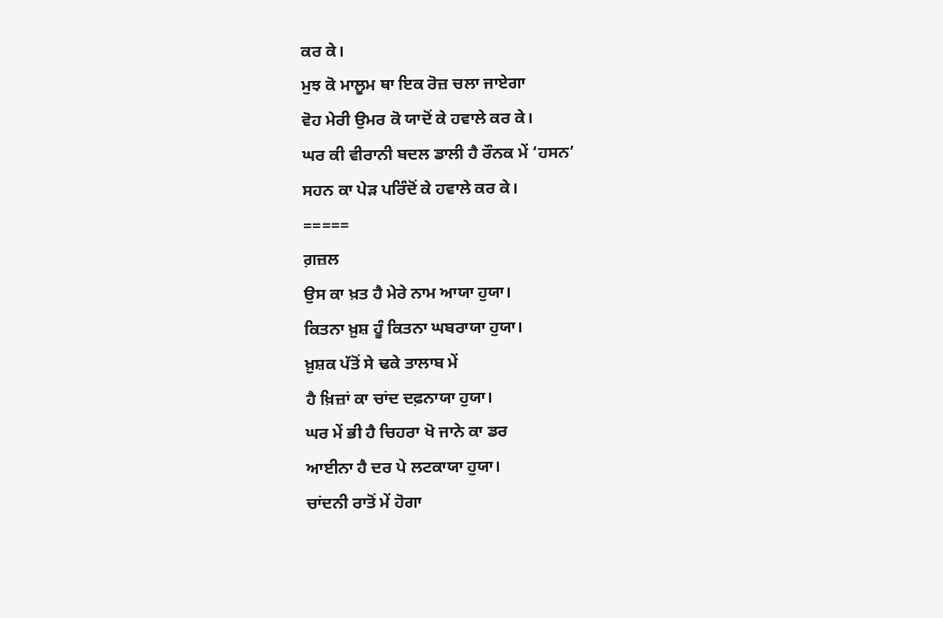ਕਰ ਕੇ।
ਮੁਝ ਕੋ ਮਾਲੂਮ ਥਾ ਇਕ ਰੋਜ਼ ਚਲਾ ਜਾਏਗਾ
ਵੋਹ ਮੇਰੀ ਉਮਰ ਕੋ ਯਾਦੋਂ ਕੇ ਹਵਾਲੇ ਕਰ ਕੇ।
ਘਰ ਕੀ ਵੀਰਾਨੀ ਬਦਲ ਡਾਲੀ ਹੈ ਰੌਨਕ ਮੇਂ ‘ਹਸਨ’
ਸਹਨ ਕਾ ਪੇੜ ਪਰਿੰਦੋਂ ਕੇ ਹਵਾਲੇ ਕਰ ਕੇ।
=====
ਗ਼ਜ਼ਲ
ਉਸ ਕਾ ਖ਼ਤ ਹੈ ਮੇਰੇ ਨਾਮ ਆਯਾ ਹੁਯਾ।
ਕਿਤਨਾ ਖ਼ੁਸ਼ ਹੂੰ ਕਿਤਨਾ ਘਬਰਾਯਾ ਹੁਯਾ।
ਖ਼ੁਸ਼ਕ ਪੱਤੋਂ ਸੇ ਢਕੇ ਤਾਲਾਬ ਮੇਂ
ਹੈ ਖ਼ਿਜ਼ਾਂ ਕਾ ਚਾਂਦ ਦਫ਼ਨਾਯਾ ਹੁਯਾ।
ਘਰ ਮੇਂ ਭੀ ਹੈ ਚਿਹਰਾ ਖੋ ਜਾਨੇ ਕਾ ਡਰ
ਆਈਨਾ ਹੈ ਦਰ ਪੇ ਲਟਕਾਯਾ ਹੁਯਾ।
ਚਾਂਦਨੀ ਰਾਤੋਂ ਮੇਂ ਹੋਗਾ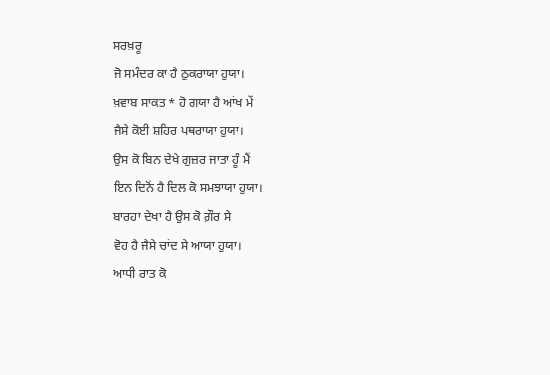ਸਰਖ਼ਰੂ
ਜੋ ਸਮੰਦਰ ਕਾ ਹੈ ਠੁਕਰਾਯਾ ਹੁਯਾ।
ਖ਼ਵਾਬ ਸਾਕਤ * ਹੋ ਗਯਾ ਹੈ ਆਂਖ ਮੇਂ
ਜੈਸੇ ਕੋਈ ਸ਼ਹਿਰ ਪਥਰਾਯਾ ਹੁਯਾ।
ਉਸ ਕੋ ਬਿਨ ਦੇਖੇ ਗੁਜ਼ਰ ਜਾਤਾ ਹੂੰ ਮੈਂ
ਇਨ ਦਿਨੋਂ ਹੈ ਦਿਲ ਕੋ ਸਮਝਾਯਾ ਹੁਯਾ।
ਬਾਰਹਾ ਦੇਖਾ ਹੈ ਉਸ ਕੋ ਗ਼ੌਰ ਸੇ
ਵੋਹ ਹੈ ਜੈਸੇ ਚਾਂਦ ਸੇ ਆਯਾ ਹੁਯਾ।
ਆਧੀ ਰਾਤ ਕੋ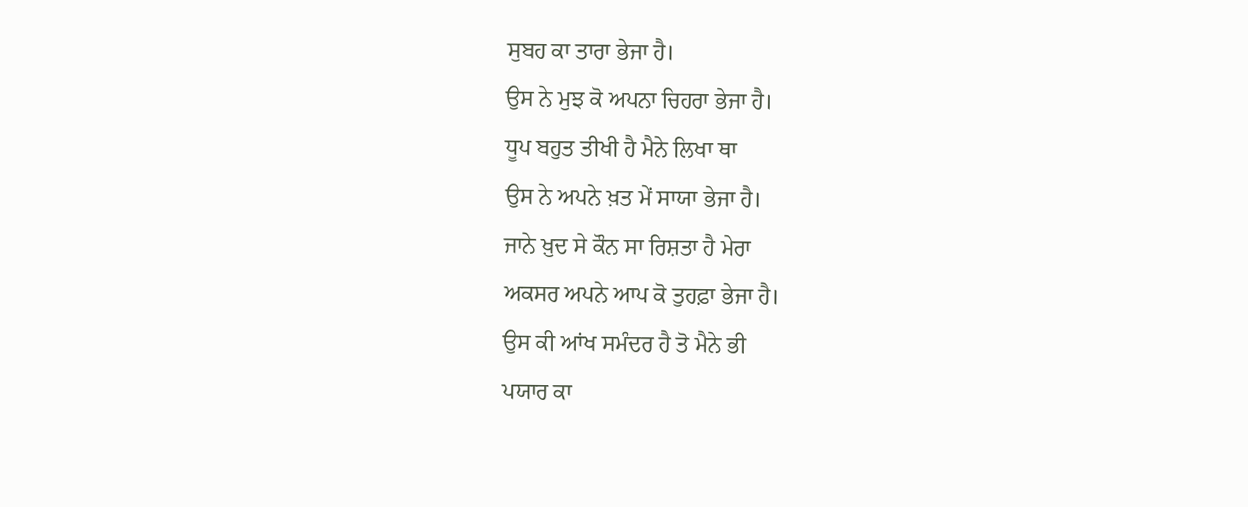ਸੁਬਹ ਕਾ ਤਾਰਾ ਭੇਜਾ ਹੈ।
ਉਸ ਨੇ ਮੁਝ ਕੋ ਅਪਨਾ ਚਿਹਰਾ ਭੇਜਾ ਹੈ।
ਧੂਪ ਬਹੁਤ ਤੀਖੀ ਹੈ ਮੈਨੇ ਲਿਖਾ ਥਾ
ਉਸ ਨੇ ਅਪਨੇ ਖ਼ਤ ਮੇਂ ਸਾਯਾ ਭੇਜਾ ਹੈ।
ਜਾਨੇ ਖ਼ੁਦ ਸੇ ਕੌਨ ਸਾ ਰਿਸ਼ਤਾ ਹੈ ਮੇਰਾ
ਅਕਸਰ ਅਪਨੇ ਆਪ ਕੋ ਤੁਹਫ਼ਾ ਭੇਜਾ ਹੈ।
ਉਸ ਕੀ ਆਂਖ ਸਮੰਦਰ ਹੈ ਤੋ ਮੈਨੇ ਭੀ
ਪਯਾਰ ਕਾ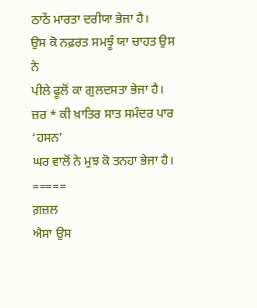ਠਾਠੇਂ ਮਾਰਤਾ ਦਰੀਯਾ ਭੇਜਾ ਹੈ।
ਉਸ ਕੋ ਨਫ਼ਰਤ ਸਮਝੂੰ ਯਾ ਚਾਹਤ ਉਸ ਨੇ
ਪੀਲੇ ਫੂਲੋਂ ਕਾ ਗੁਲਦਸਤਾ ਭੇਜਾ ਹੈ।
ਜ਼ਰ * ਕੀ ਖ਼ਾਤਿਰ ਸਾਤ ਸਮੰਦਰ ਪਾਰ ‘ਹਸਨ’
ਘਰ ਵਾਲੋਂ ਨੇ ਮੁਝ ਕੋ ਤਨਹਾ ਭੇਜਾ ਹੈ।
=====
ਗ਼ਜ਼ਲ
ਐਸਾ ਉਸ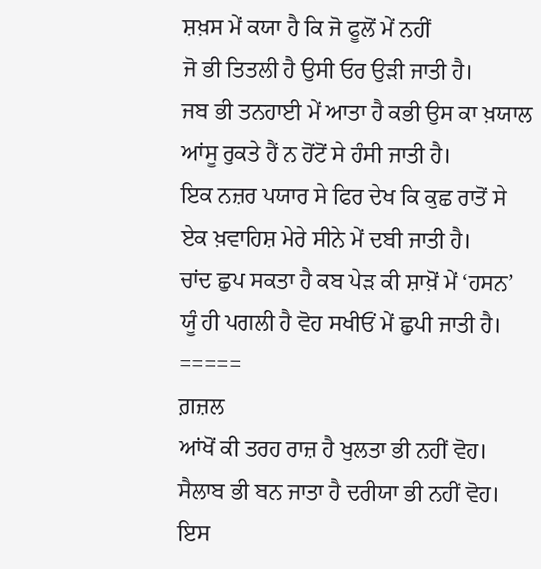ਸ਼ਖ਼ਸ ਮੇਂ ਕਯਾ ਹੈ ਕਿ ਜੋ ਫੂਲੋਂ ਮੇਂ ਨਹੀਂ
ਜੋ ਭੀ ਤਿਤਲੀ ਹੈ ਉਸੀ ਓਰ ਉੜੀ ਜਾਤੀ ਹੈ।
ਜਬ ਭੀ ਤਨਹਾਈ ਮੇਂ ਆਤਾ ਹੈ ਕਭੀ ਉਸ ਕਾ ਖ਼ਯਾਲ
ਆਂਸੂ ਰੁਕਤੇ ਹੈਂ ਨ ਹੋਂਟੋਂ ਸੇ ਹੰਸੀ ਜਾਤੀ ਹੈ।
ਇਕ ਨਜ਼ਰ ਪਯਾਰ ਸੇ ਫਿਰ ਦੇਖ ਕਿ ਕੁਛ ਰਾਤੋਂ ਸੇ
ਏਕ ਖ਼ਵਾਹਿਸ਼ ਮੇਰੇ ਸੀਨੇ ਮੇਂ ਦਬੀ ਜਾਤੀ ਹੈ।
ਚਾਂਦ ਛੁਪ ਸਕਤਾ ਹੈ ਕਬ ਪੇੜ ਕੀ ਸ਼ਾਖ਼ੋਂ ਮੇਂ ‘ਹਸਨ’
ਯੂੰ ਹੀ ਪਗਲੀ ਹੈ ਵੋਹ ਸਖੀਓਂ ਮੇਂ ਛੁਪੀ ਜਾਤੀ ਹੈ।
=====
ਗ਼ਜ਼ਲ
ਆਂਖੋਂ ਕੀ ਤਰਹ ਰਾਜ਼ ਹੈ ਖੁਲਤਾ ਭੀ ਨਹੀਂ ਵੋਹ।
ਸੈਲਾਬ ਭੀ ਬਨ ਜਾਤਾ ਹੈ ਦਰੀਯਾ ਭੀ ਨਹੀਂ ਵੋਹ।
ਇਸ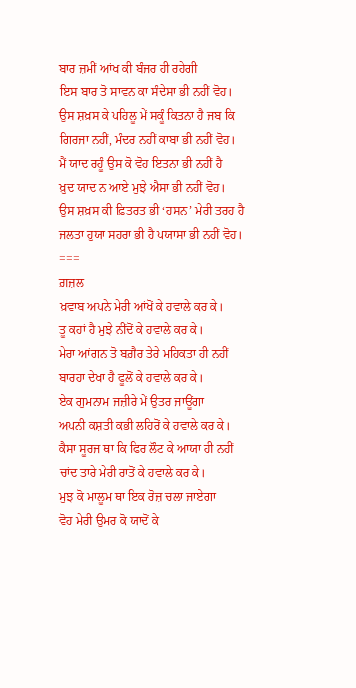ਬਾਰ ਜ਼ਮੀਂ ਆਂਖ ਕੀ ਬੰਜਰ ਹੀ ਰਹੇਗੀ
ਇਸ ਬਾਰ ਤੋ ਸਾਵਨ ਕਾ ਸੰਦੇਸਾ ਭੀ ਨਹੀਂ ਵੋਹ।
ਉਸ ਸ਼ਖ਼ਸ ਕੇ ਪਹਿਲੂ ਮੇਂ ਸਕੂੰ ਕਿਤਨਾ ਹੈ ਜਬ ਕਿ
ਗਿਰਜਾ ਨਹੀਂ, ਮੰਦਰ ਨਹੀਂ ਕਾਬਾ ਭੀ ਨਹੀਂ ਵੋਹ।
ਮੈਂ ਯਾਦ ਰਹੂੰ ਉਸ ਕੋ ਵੋਹ ਇਤਨਾ ਭੀ ਨਹੀਂ ਹੈ
ਖ਼ੁਦ ਯਾਦ ਨ ਆਏ ਮੁਝੇ ਐਸਾ ਭੀ ਨਹੀਂ ਵੋਹ।
ਉਸ ਸ਼ਖ਼ਸ ਕੀ ਫ਼ਿਤਰਤ ਭੀ ‘ਹਸਨ’ ਮੇਰੀ ਤਰਹ ਹੈ
ਜਲਤਾ ਹੁਯਾ ਸਹਰਾ ਭੀ ਹੈ ਪਯਾਸਾ ਭੀ ਨਹੀਂ ਵੋਹ।
===
ਗ਼ਜ਼ਲ
ਖ਼ਵਾਬ ਅਪਨੇ ਮੇਰੀ ਆਂਖੋਂ ਕੇ ਹਵਾਲੇ ਕਰ ਕੇ।
ਤੂ ਕਹਾਂ ਹੈ ਮੁਝੇ ਨੀਂਦੋਂ ਕੇ ਹਵਾਲੇ ਕਰ ਕੇ।
ਮੇਰਾ ਆਂਗਨ ਤੋ ਬਗ਼ੈਰ ਤੇਰੇ ਮਹਿਕਤਾ ਹੀ ਨਹੀਂ
ਬਾਰਹਾ ਦੇਖਾ ਹੈ ਫੂਲੋਂ ਕੇ ਹਵਾਲੇ ਕਰ ਕੇ।
ਏਕ ਗੁਮਨਾਮ ਜਜ਼ੀਰੇ ਮੇਂ ਉਤਰ ਜਾਊਂਗਾ
ਅਪਨੀ ਕਸ਼ਤੀ ਕਭੀ ਲਹਿਰੋਂ ਕੇ ਹਵਾਲੇ ਕਰ ਕੇ।
ਕੈਸਾ ਸੂਰਜ ਥਾ ਕਿ ਫਿਰ ਲੌਟ ਕੇ ਆਯਾ ਹੀ ਨਹੀਂ
ਚਾਂਦ ਤਾਰੇ ਮੇਰੀ ਰਾਤੋਂ ਕੇ ਹਵਾਲੇ ਕਰ ਕੇ।
ਮੁਝ ਕੋ ਮਾਲੂਮ ਥਾ ਇਕ ਰੋਜ਼ ਚਲਾ ਜਾਏਗਾ
ਵੋਹ ਮੇਰੀ ਉਮਰ ਕੋ ਯਾਦੋਂ ਕੇ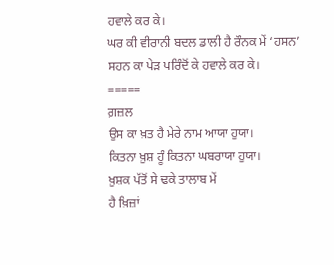ਹਵਾਲੇ ਕਰ ਕੇ।
ਘਰ ਕੀ ਵੀਰਾਨੀ ਬਦਲ ਡਾਲੀ ਹੈ ਰੌਨਕ ਮੇਂ ‘ਹਸਨ’
ਸਹਨ ਕਾ ਪੇੜ ਪਰਿੰਦੋਂ ਕੇ ਹਵਾਲੇ ਕਰ ਕੇ।
=====
ਗ਼ਜ਼ਲ
ਉਸ ਕਾ ਖ਼ਤ ਹੈ ਮੇਰੇ ਨਾਮ ਆਯਾ ਹੁਯਾ।
ਕਿਤਨਾ ਖ਼ੁਸ਼ ਹੂੰ ਕਿਤਨਾ ਘਬਰਾਯਾ ਹੁਯਾ।
ਖ਼ੁਸ਼ਕ ਪੱਤੋਂ ਸੇ ਢਕੇ ਤਾਲਾਬ ਮੇਂ
ਹੈ ਖ਼ਿਜ਼ਾਂ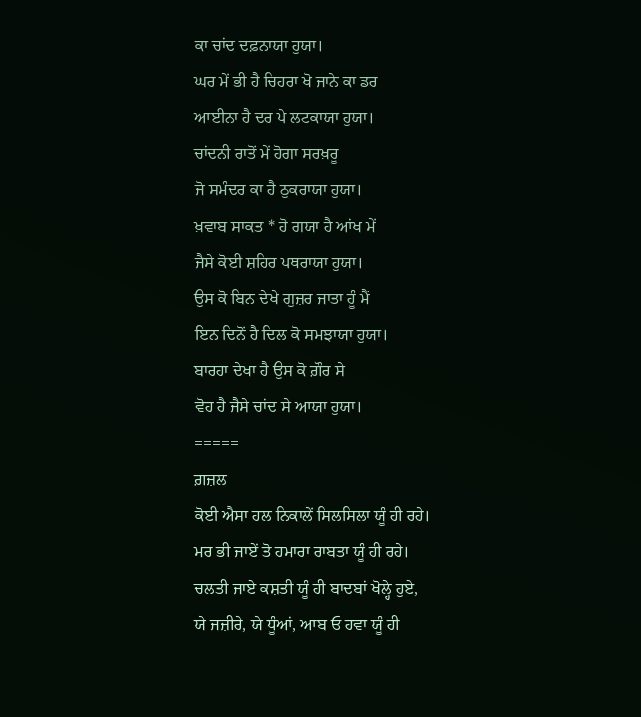ਕਾ ਚਾਂਦ ਦਫ਼ਨਾਯਾ ਹੁਯਾ।
ਘਰ ਮੇਂ ਭੀ ਹੈ ਚਿਹਰਾ ਖੋ ਜਾਨੇ ਕਾ ਡਰ
ਆਈਨਾ ਹੈ ਦਰ ਪੇ ਲਟਕਾਯਾ ਹੁਯਾ।
ਚਾਂਦਨੀ ਰਾਤੋਂ ਮੇਂ ਹੋਗਾ ਸਰਖ਼ਰੂ
ਜੋ ਸਮੰਦਰ ਕਾ ਹੈ ਠੁਕਰਾਯਾ ਹੁਯਾ।
ਖ਼ਵਾਬ ਸਾਕਤ * ਹੋ ਗਯਾ ਹੈ ਆਂਖ ਮੇਂ
ਜੈਸੇ ਕੋਈ ਸ਼ਹਿਰ ਪਥਰਾਯਾ ਹੁਯਾ।
ਉਸ ਕੋ ਬਿਨ ਦੇਖੇ ਗੁਜ਼ਰ ਜਾਤਾ ਹੂੰ ਮੈਂ
ਇਨ ਦਿਨੋਂ ਹੈ ਦਿਲ ਕੋ ਸਮਝਾਯਾ ਹੁਯਾ।
ਬਾਰਹਾ ਦੇਖਾ ਹੈ ਉਸ ਕੋ ਗ਼ੌਰ ਸੇ
ਵੋਹ ਹੈ ਜੈਸੇ ਚਾਂਦ ਸੇ ਆਯਾ ਹੁਯਾ।
=====
ਗ਼ਜ਼ਲ
ਕੋਈ ਐਸਾ ਹਲ ਨਿਕਾਲੇਂ ਸਿਲਸਿਲਾ ਯੂੰ ਹੀ ਰਹੇ।
ਮਰ ਭੀ ਜਾਏਂ ਤੋ ਹਮਾਰਾ ਰਾਬਤਾ ਯੂੰ ਹੀ ਰਹੇ।
ਚਲਤੀ ਜਾਏ ਕਸ਼ਤੀ ਯੂੰ ਹੀ ਬਾਦਬਾਂ ਖੋਲ੍ਹੇ ਹੁਏ,
ਯੇ ਜਜ਼ੀਰੇ, ਯੇ ਧੂੰਆਂ, ਆਬ ਓ ਹਵਾ ਯੂੰ ਹੀ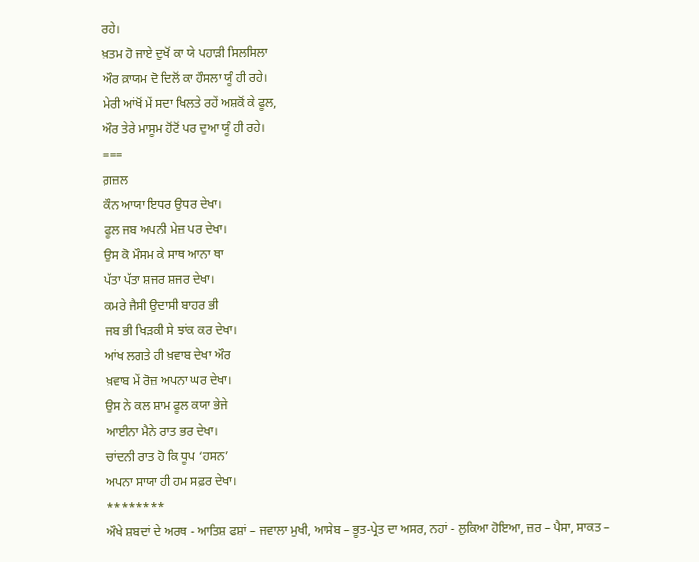ਰਹੇ।
ਖ਼ਤਮ ਹੋ ਜਾਏ ਦੁਖੋਂ ਕਾ ਯੇ ਪਹਾੜੀ ਸਿਲਸਿਲਾ
ਔਰ ਕ਼ਾਯਮ ਦੋ ਦਿਲੋਂ ਕਾ ਹੌਸਲਾ ਯੂੰ ਹੀ ਰਹੇ।
ਮੇਰੀ ਆਂਖੋਂ ਮੇਂ ਸਦਾ ਖਿਲਤੇ ਰਹੇਂ ਅਸ਼ਕੋਂ ਕੇ ਫੂਲ,
ਔਰ ਤੇਰੇ ਮਾਸੂਮ ਹੋਂਟੋਂ ਪਰ ਦੁਆ ਯੂੰ ਹੀ ਰਹੇ।
===
ਗ਼ਜ਼ਲ
ਕੌਨ ਆਯਾ ਇਧਰ ਉਧਰ ਦੇਖਾ।
ਫੂਲ ਜਬ ਅਪਨੀ ਮੇਜ਼ ਪਰ ਦੇਖਾ।
ਉਸ ਕੋ ਮੌਸਮ ਕੇ ਸਾਥ ਆਨਾ ਥਾ
ਪੱਤਾ ਪੱਤਾ ਸ਼ਜਰ ਸ਼ਜਰ ਦੇਖਾ।
ਕਮਰੇ ਜੈਸੀ ਉਦਾਸੀ ਬਾਹਰ ਭੀ
ਜਬ ਭੀ ਖਿੜਕੀ ਸੇ ਝਾਂਕ ਕਰ ਦੇਖਾ।
ਆਂਖ ਲਗਤੇ ਹੀ ਖ਼ਵਾਬ ਦੇਖਾ ਔਰ
ਖ਼ਵਾਬ ਮੇਂ ਰੋਜ਼ ਅਪਨਾ ਘਰ ਦੇਖਾ।
ਉਸ ਨੇ ਕਲ ਸ਼ਾਮ ਫੂਲ ਕਯਾ ਭੇਜੇ
ਆਈਨਾ ਮੈਨੇ ਰਾਤ ਭਰ ਦੇਖਾ।
ਚਾਂਦਨੀ ਰਾਤ ਹੋ ਕਿ ਧੂਪ ‘ਹਸਨ’
ਅਪਨਾ ਸਾਯਾ ਹੀ ਹਮ ਸਫ਼ਰ ਦੇਖਾ।
********
ਔਖੇ ਸ਼ਬਦਾਂ ਦੇ ਅਰਥ - ਆਤਿਸ਼ ਫਸ਼ਾਂ – ਜਵਾਲਾ ਮੁਖੀ, ਆਸੇਬ – ਭੂਤ-ਪ੍ਰੇਤ ਦਾ ਅਸਰ, ਨਹਾਂ - ਲੁਕਿਆ ਹੋਇਆ, ਜ਼ਰ – ਪੈਸਾ, ਸਾਕਤ –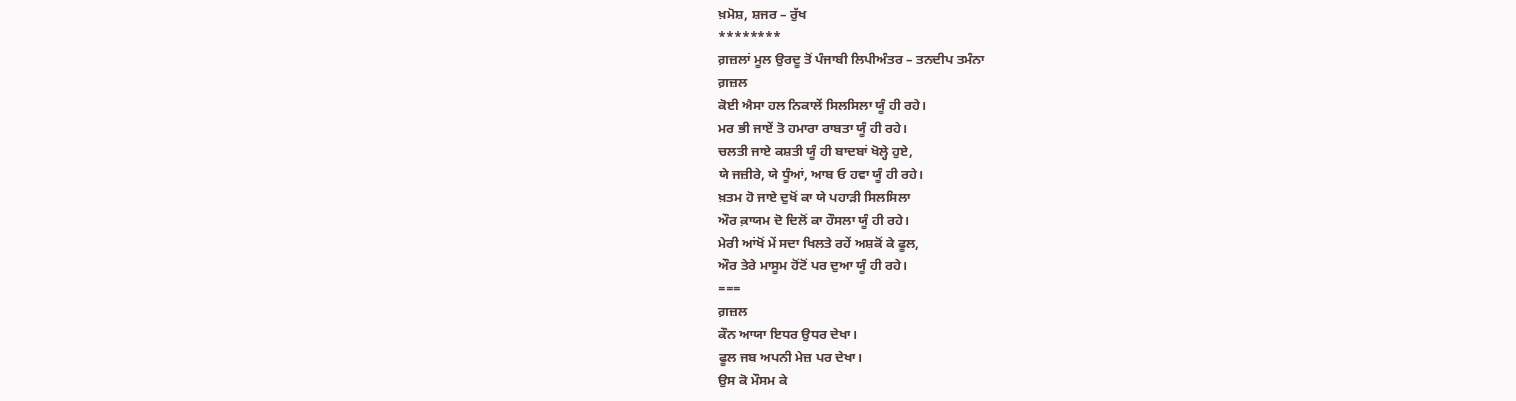ਖ਼ਮੋਸ਼, ਸ਼ਜਰ – ਰੁੱਖ
********
ਗ਼ਜ਼ਲਾਂ ਮੂਲ ਉਰਦੂ ਤੋਂ ਪੰਜਾਬੀ ਲਿਪੀਅੰਤਰ – ਤਨਦੀਪ ਤਮੰਨਾ
ਗ਼ਜ਼ਲ
ਕੋਈ ਐਸਾ ਹਲ ਨਿਕਾਲੇਂ ਸਿਲਸਿਲਾ ਯੂੰ ਹੀ ਰਹੇ।
ਮਰ ਭੀ ਜਾਏਂ ਤੋ ਹਮਾਰਾ ਰਾਬਤਾ ਯੂੰ ਹੀ ਰਹੇ।
ਚਲਤੀ ਜਾਏ ਕਸ਼ਤੀ ਯੂੰ ਹੀ ਬਾਦਬਾਂ ਖੋਲ੍ਹੇ ਹੁਏ,
ਯੇ ਜਜ਼ੀਰੇ, ਯੇ ਧੂੰਆਂ, ਆਬ ਓ ਹਵਾ ਯੂੰ ਹੀ ਰਹੇ।
ਖ਼ਤਮ ਹੋ ਜਾਏ ਦੁਖੋਂ ਕਾ ਯੇ ਪਹਾੜੀ ਸਿਲਸਿਲਾ
ਔਰ ਕ਼ਾਯਮ ਦੋ ਦਿਲੋਂ ਕਾ ਹੌਸਲਾ ਯੂੰ ਹੀ ਰਹੇ।
ਮੇਰੀ ਆਂਖੋਂ ਮੇਂ ਸਦਾ ਖਿਲਤੇ ਰਹੇਂ ਅਸ਼ਕੋਂ ਕੇ ਫੂਲ,
ਔਰ ਤੇਰੇ ਮਾਸੂਮ ਹੋਂਟੋਂ ਪਰ ਦੁਆ ਯੂੰ ਹੀ ਰਹੇ।
===
ਗ਼ਜ਼ਲ
ਕੌਨ ਆਯਾ ਇਧਰ ਉਧਰ ਦੇਖਾ।
ਫੂਲ ਜਬ ਅਪਨੀ ਮੇਜ਼ ਪਰ ਦੇਖਾ।
ਉਸ ਕੋ ਮੌਸਮ ਕੇ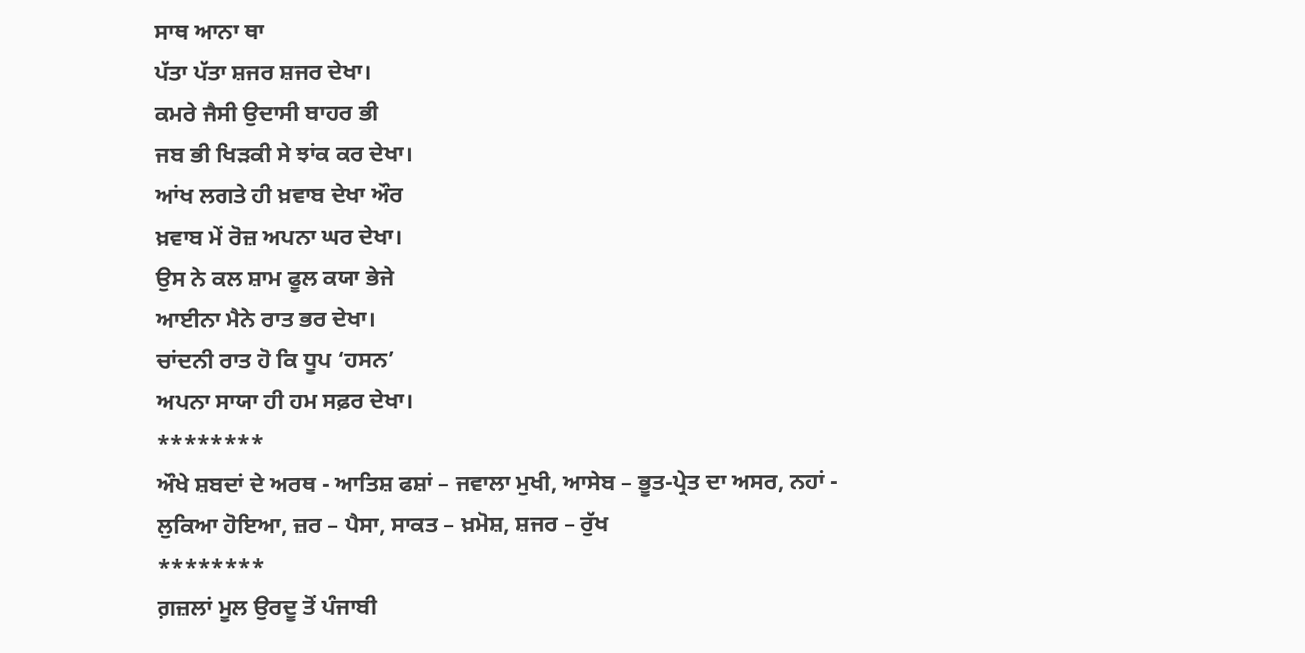ਸਾਥ ਆਨਾ ਥਾ
ਪੱਤਾ ਪੱਤਾ ਸ਼ਜਰ ਸ਼ਜਰ ਦੇਖਾ।
ਕਮਰੇ ਜੈਸੀ ਉਦਾਸੀ ਬਾਹਰ ਭੀ
ਜਬ ਭੀ ਖਿੜਕੀ ਸੇ ਝਾਂਕ ਕਰ ਦੇਖਾ।
ਆਂਖ ਲਗਤੇ ਹੀ ਖ਼ਵਾਬ ਦੇਖਾ ਔਰ
ਖ਼ਵਾਬ ਮੇਂ ਰੋਜ਼ ਅਪਨਾ ਘਰ ਦੇਖਾ।
ਉਸ ਨੇ ਕਲ ਸ਼ਾਮ ਫੂਲ ਕਯਾ ਭੇਜੇ
ਆਈਨਾ ਮੈਨੇ ਰਾਤ ਭਰ ਦੇਖਾ।
ਚਾਂਦਨੀ ਰਾਤ ਹੋ ਕਿ ਧੂਪ ‘ਹਸਨ’
ਅਪਨਾ ਸਾਯਾ ਹੀ ਹਮ ਸਫ਼ਰ ਦੇਖਾ।
********
ਔਖੇ ਸ਼ਬਦਾਂ ਦੇ ਅਰਥ - ਆਤਿਸ਼ ਫਸ਼ਾਂ – ਜਵਾਲਾ ਮੁਖੀ, ਆਸੇਬ – ਭੂਤ-ਪ੍ਰੇਤ ਦਾ ਅਸਰ, ਨਹਾਂ - ਲੁਕਿਆ ਹੋਇਆ, ਜ਼ਰ – ਪੈਸਾ, ਸਾਕਤ – ਖ਼ਮੋਸ਼, ਸ਼ਜਰ – ਰੁੱਖ
********
ਗ਼ਜ਼ਲਾਂ ਮੂਲ ਉਰਦੂ ਤੋਂ ਪੰਜਾਬੀ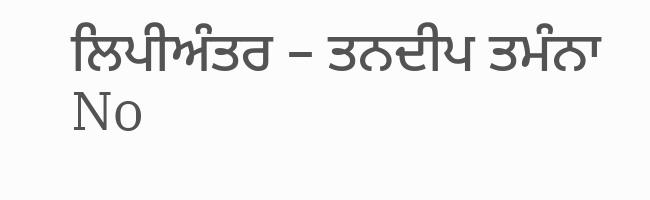ਲਿਪੀਅੰਤਰ – ਤਨਦੀਪ ਤਮੰਨਾ
No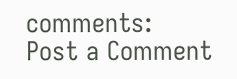comments:
Post a Comment